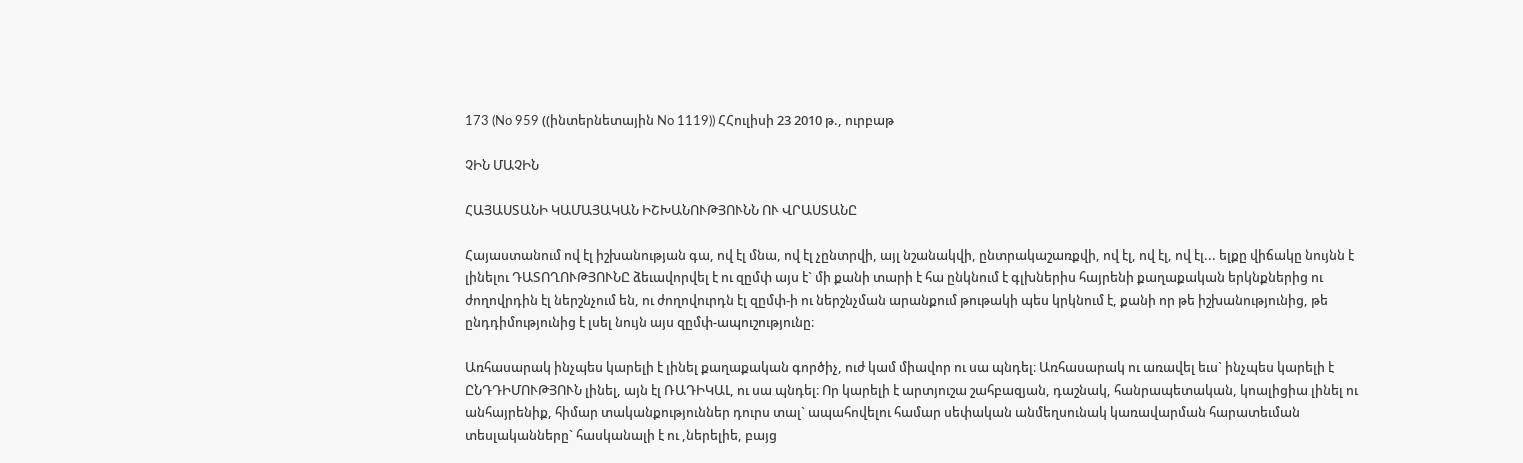173 (No 959 ((ինտերնետային No 1119)) ՀՀուլիսի 23 2010 թ., ուրբաթ

ՉԻՆ ՄԱՉԻՆ

ՀԱՅԱՍՏԱՆԻ ԿԱՄԱՅԱԿԱՆ ԻՇԽԱՆՈՒԹՅՈՒՆՆ ՈՒ ՎՐԱՍՏԱՆԸ

Հայաստանում ով էլ իշխանության գա, ով էլ մնա, ով էլ չընտրվի, այլ նշանակվի, ընտրակաշառքվի, ով էլ, ով էլ, ով էլ... ելքը վիճակը նույնն է լինելու ԴԱՏՈՂՈՒԹՅՈՒՆԸ ձեւավորվել է ու զըմփ այս է` մի քանի տարի է հա ընկնում է գլխներիս հայրենի քաղաքական երկնքներից ու ժողովրդին էլ ներշնչում են, ու ժողովուրդն էլ զըմփ-ի ու ներշնչման արանքում թութակի պես կրկնում է, քանի որ թե իշխանությունից, թե ընդդիմությունից է լսել նույն այս զըմփ-ապուշությունը։

Առհասարակ ինչպես կարելի է լինել քաղաքական գործիչ, ուժ կամ միավոր ու սա պնդել։ Առհասարակ ու առավել եւս` ինչպես կարելի է ԸՆԴԴԻՄՈՒԹՅՈՒՆ լինել, այն էլ ՌԱԴԻԿԱԼ, ու սա պնդել։ Որ կարելի է արտյուշա շահբազյան, դաշնակ, հանրապետական, կոալիցիա լինել ու անհայրենիք, հիմար տականքություններ դուրս տալ` ապահովելու համար սեփական անմեղսունակ կառավարման հարատեւման տեսլականները` հասկանալի է ու ,ներելիե, բայց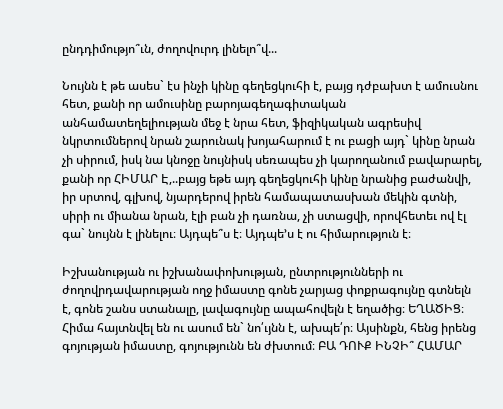ընդդիմությո՞ւն, ժողովուրդ լինելո՞վ...

Նույնն է թե ասես` էս ինչի կինը գեղեցկուհի է, բայց դժբախտ է ամուսնու հետ, քանի որ ամուսինը բարոյագեղագիտական անհամատեղելիության մեջ է նրա հետ, ֆիզիկական ագրեսիվ նկրտումներով նրան շարունակ խոյահարում է ու բացի այդ` կինը նրան չի սիրում, իսկ նա կնոջը նույնիսկ սեռապես չի կարողանում բավարարել, քանի որ ՀԻՄԱՐ Է,..բայց եթե այդ գեղեցկուհի կինը նրանից բաժանվի, իր սրտով, գլխով, նյարդերով իրեն համապատասխան մեկին գտնի, սիրի ու միանա նրան, էլի բան չի դառնա, չի ստացվի, որովհետեւ ով էլ գա` նույնն է լինելու։ Այդպե՞ս է։ Այդպե’ս է ու հիմարություն է։

Իշխանության ու իշխանափոխության, ընտրությունների ու ժողովրդավարության ողջ իմաստը գոնե չարյաց փոքրագույնը գտնելն է, գոնե շանս ստանալը, լավագույնը ապահովելն է եղածից։ ԵՂԱԾԻՑ։ Հիմա հայտնվել են ու ասում են` նո՛ւյնն է, ախպե՛ր։ Այսինքն, հենց իրենց գոյության իմաստը, գոյությունն են ժխտում։ ԲԱ ԴՈՒՔ ԻՆՉԻ՞ ՀԱՄԱՐ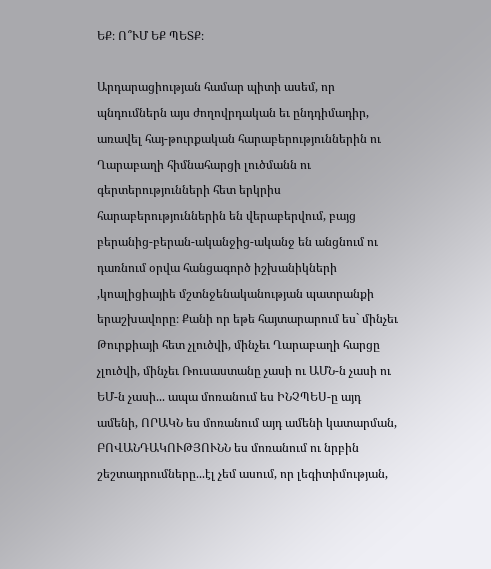ԵՔ։ Ո՞ՒՄ ԵՔ ՊԵՏՔ։

Արդարացիության համար պիտի ասեմ, որ պնդումներն այս ժողովրդական եւ ընդդիմադիր, առավել հայ-թուրքական հարաբերություններին ու Ղարաբաղի հիմնահարցի լուծմանն ու գերտերությունների հետ երկրիս հարաբերություններին են վերաբերվում, բայց բերանից-բերան-ականջից-ականջ են անցնում ու դառնում օրվա հանցագործ իշխանիկների ,կոալիցիայիե մշտնջենականության պատրանքի երաշխավորը։ Քանի որ եթե հայտարարում ես` մինչեւ Թուրքիայի հետ չլուծվի, մինչեւ Ղարաբաղի հարցը չլուծվի, մինչեւ Ռուսաստանը չասի ու ԱՄՆ-ն չասի ու ԵՄ-ն չասի... ապա մոռանում ես ԻՆՉՊԵՍ-ը այդ ամենի, ՈՐԱԿՆ ես մոռանում այդ ամենի կատարման, ԲՈՎԱՆԴԱԿՈՒԹՅՈՒՆՆ ես մոռանում ու նրբին շեշտադրումները...էլ չեմ ասում, որ լեգիտիմության,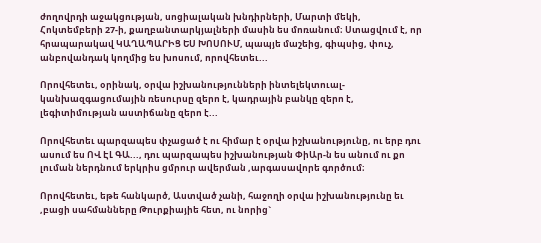ժողովրդի աջակցության, սոցիալական խնդիրների, Մարտի մեկի, Հոկտեմբերի 27-ի, քաղբանտարկյալների մասին ես մոռանում։ Ստացվում է, որ հրապարակավ ԿԱՂԱՊԱՐԻՑ ԵՍ ԽՈՍՈՒՄ, պապյե մաշեից, գիպսից, փուչ, անբովանդակ կողմից ես խոսում, որովհետեւ...

Որովհետեւ, օրինակ, օրվա իշխանությունների ինտելեկտուալ-կանխազգացումային ռեսուրսը զերո է, կադրային բանկը զերո է, լեգիտիմության աստիճանը զերո է...

Որովհետեւ պարզապես փչացած է ու հիմար է օրվա իշխանությունը, ու երբ դու ասում ես ՈՎ ԷԼ ԳԱ..., դու պարզապես իշխանության ՓիԱր-ն ես անում ու քո լուման ներդնում երկրիս ցմրուր ավերման ,արգասավորե գործում։

Որովհետեւ, եթե հանկարծ, Աստված չանի, հաջողի օրվա իշխանությունը եւ ,բացի սահմանները Թուրքիայիե հետ, ու նորից`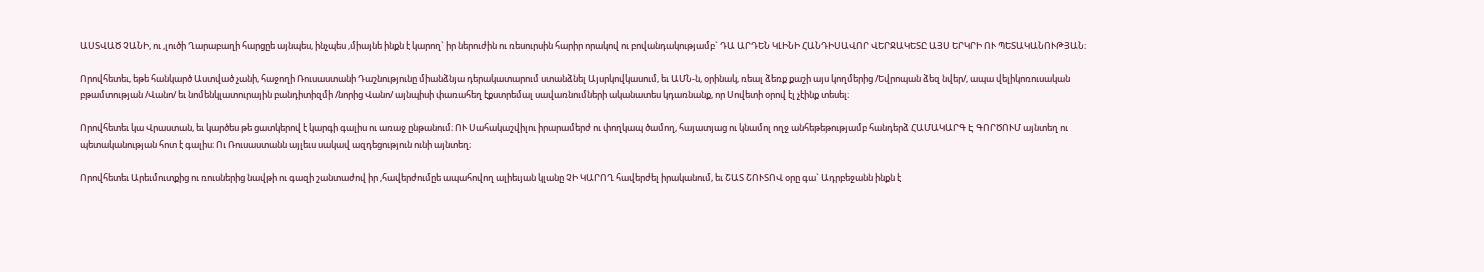ԱՍՏՎԱԾ ՉԱՆԻ, ու ,լուծի Ղարաբաղի հարցըե այնպես, ինչպես ,միայնե ինքն է կարող` իր ներուժին ու ռեսուրսին հարիր որակով ու բովանդակությամբ` ԴԱ ԱՐԴԵՆ ԿԼԻՆԻ ՀԱՆԴԻՍԱՎՈՐ ՎԵՐՋԱԿԵՏԸ ԱՅՍ ԵՐԿՐԻ ՈՒ ՊԵՏԱԿԱՆՈՒԹՅԱՆ։

Որովհետեւ, եթե հանկարծ Աստված չանի, հաջողի Ռուսաստանի Դաշնությունը միանձնյա դերակատարում ստանձնել Այսրկովկասում, եւ ԱՄՆ-ն, օրինակ, ռեալ ձեռք քաշի այս կողմերից /Եվրոպան ձեզ նվեր/, ապա վելիկոռուսական բթամտության /Վանո/ եւ նոմենկլատուրային բանդիտիզմի /նորից Վանո/ այնպիսի փառահեղ էքստրեմալ սավառնումների ականատես կդառնանք, որ Սովետի օրով էլ չէինք տեսել։

Որովհետեւ կա Վրաստան, եւ կարծես թե ցատկերով է կարգի գալիս ու առաջ ընթանում։ ՈՒ Սահակաշվիլու իրարամերժ ու փողկապ ծամող, հայատյաց ու կնամոլ ողջ անհեթեթությամբ հանդերձ ՀԱՄԱԿԱՐԳ Է ԳՈՐԾՈՒՄ այնտեղ ու պետականության հոտ է գալիս։ Ու Ռուսաստանն այլեւս սակավ ազդեցություն ունի այնտեղ։

Որովհետեւ Արեւմուտքից ու ռուսներից նավթի ու գազի շանտաժով իր ,հավերժումըե ապահովող ալիեւյան կլանը ՉԻ ԿԱՐՈՂ հավերժել իրականում, եւ ՇԱՏ ՇՈՒՏՈՎ օրը գա` Ադրբեջանն ինքն է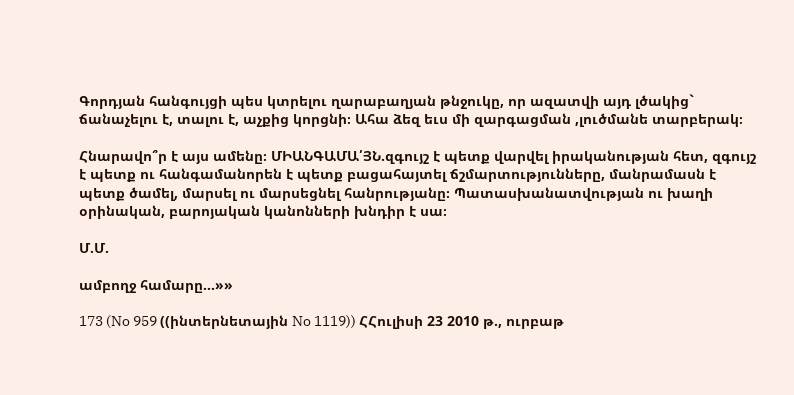Գորդյան հանգույցի պես կտրելու ղարաբաղյան թնջուկը, որ ազատվի այդ լծակից` ճանաչելու է, տալու է, աչքից կորցնի։ Ահա ձեզ եւս մի զարգացման ,լուծմանե տարբերակ։

Հնարավո՞ր է այս ամենը։ ՄԻԱՆԳԱՄԱ՛ՅՆ.զգույշ է պետք վարվել իրականության հետ, զգույշ է պետք ու հանգամանորեն է պետք բացահայտել ճշմարտությունները, մանրամասն է պետք ծամել, մարսել ու մարսեցնել հանրությանը։ Պատասխանատվության ու խաղի օրինական, բարոյական կանոնների խնդիր է սա։

Մ.Մ.

ամբողջ համարը...»»

173 (No 959 ((ինտերնետային No 1119)) ՀՀուլիսի 23 2010 թ., ուրբաթ